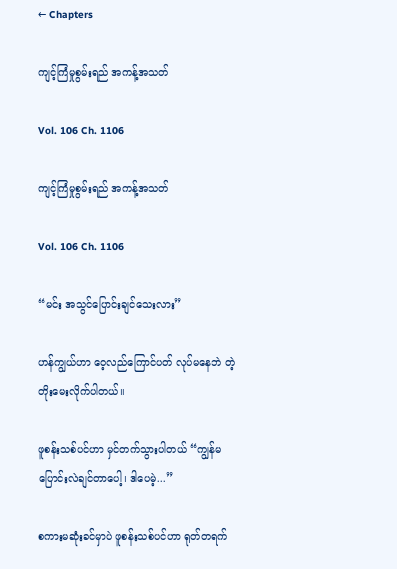← Chapters

ကျင့်ကြံမှုစွမ်းရည် အကန့်အသတ်

Vol. 106 Ch. 1106

ကျင့်ကြံမှုစွမ်းရည် အကန့်အသတ်

Vol. 106 Ch. 1106

“မင်း အသွင်ပြောင်းချင်သေးလား”

ဟန်ကျွယ်ဟာ ဝေ့လည်ကြောင်ပတ် လုပ်မနေဘဲ တဲ့တိုးမေးလိုက်ပါတယ်။

ဖူစန်းသစ်ပင်ဟာ မှင်တက်သွားပါတယ် “ကျွန်မ ပြောင်းလဲချင်တာပေါ့၊ ဒါပေမဲ့...”

စကားမဆုံးခင်မှာပဲ ဖူစန်းသစ်ပင်ဟာ ရုတ်တရက်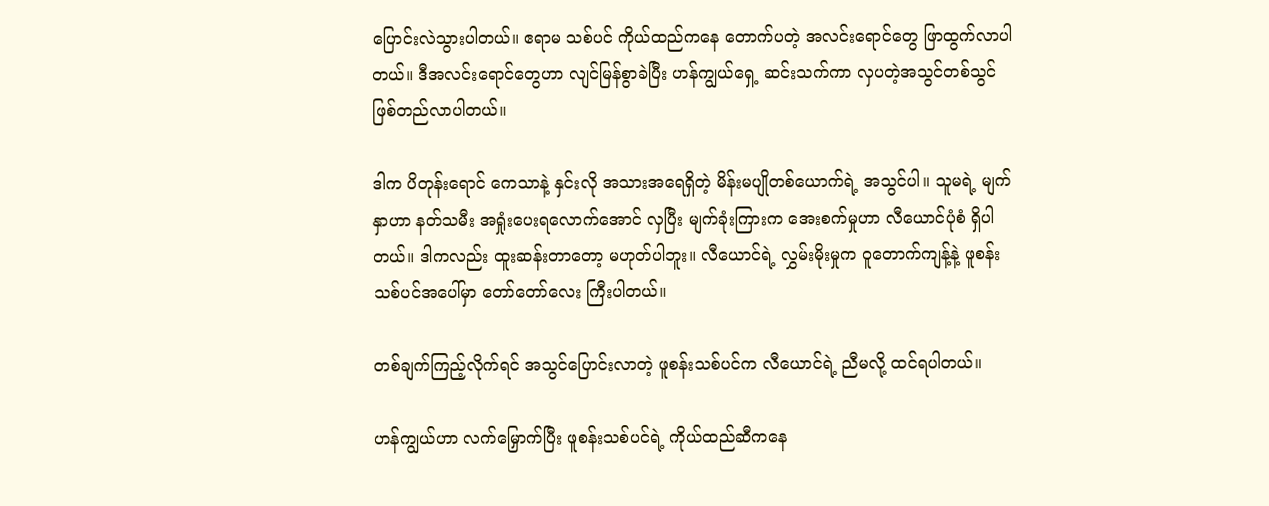ပြောင်းလဲသွားပါတယ်။ ဧရာမ သစ်ပင် ကိုယ်ထည်ကနေ တောက်ပတဲ့ အလင်းရောင်တွေ ဖြာထွက်လာပါတယ်။ ဒီအလင်းရောင်တွေဟာ လျင်မြန်စွာခဲပြီး ဟန်ကျွယ်ရှေ့ ဆင်းသက်ကာ လှပတဲ့အသွင်တစ်သွင် ဖြစ်တည်လာပါတယ်။

ဒါက ပိတုန်းရောင် ကေသာနဲ့ နှင်းလို အသားအရေရှိတဲ့ မိန်းမပျိုတစ်ယောက်ရဲ့ အသွင်ပါ။ သူမရဲ့ မျက်နှာဟာ နတ်သမီး အရှုံးပေးရလောက်အောင် လှပြီး မျက်ခုံးကြားက အေးစက်မှုဟာ လီယောင်ပုံစံ ရှိပါတယ်။ ဒါကလည်း ထူးဆန်းတာတော့ မဟုတ်ပါဘူး။ လီယောင်ရဲ့ လွှမ်းမိုးမှုက ဝူတောက်ကျန့်နဲ့ ဖူစန်းသစ်ပင်အပေါ်မှာ တော်တော်လေး ကြီးပါတယ်။

တစ်ချက်ကြည့်လိုက်ရင် အသွင်ပြောင်းလာတဲ့ ဖူစန်းသစ်ပင်က လီယောင်ရဲ့ ညီမလို့ ထင်ရပါတယ်။

ဟန်ကျွယ်ဟာ လက်မြှောက်ပြီး ဖူစန်းသစ်ပင်ရဲ့ ကိုယ်ထည်ဆီကနေ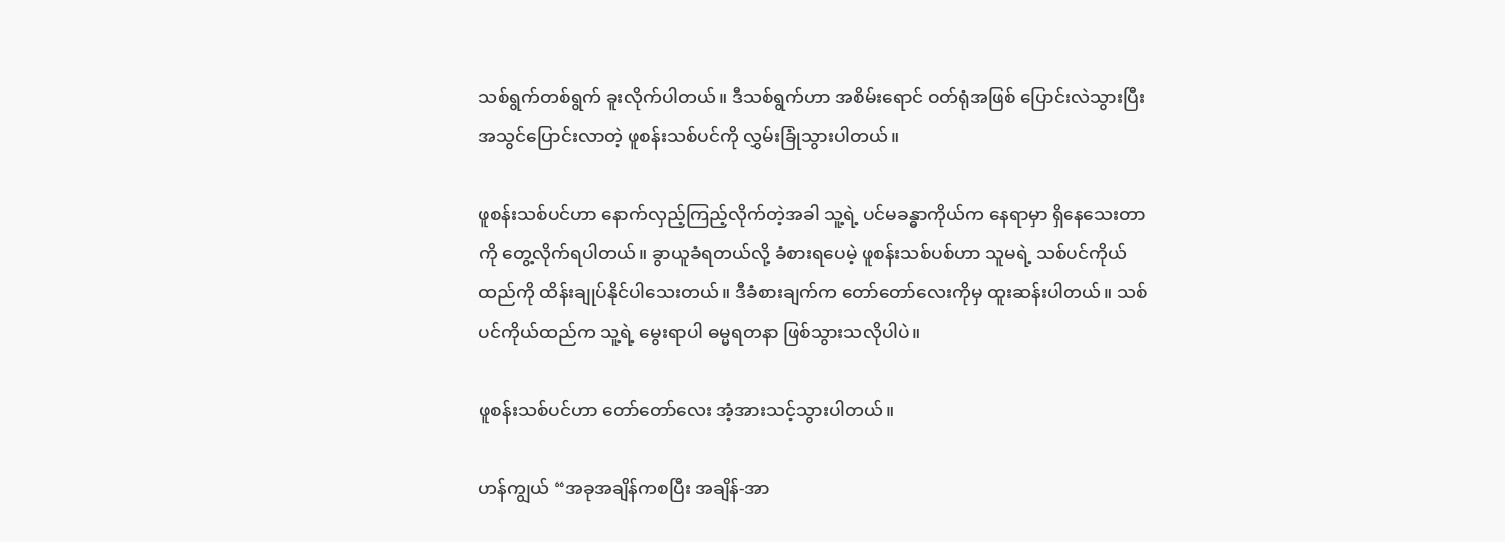သစ်ရွက်တစ်ရွက် ခူးလိုက်ပါတယ်။ ဒီသစ်ရွက်ဟာ အစိမ်းရောင် ဝတ်ရုံအဖြစ် ပြောင်းလဲသွားပြီး အသွင်ပြောင်းလာတဲ့ ဖူစန်းသစ်ပင်ကို လွှမ်းခြုံသွားပါတယ်။

ဖူစန်းသစ်ပင်ဟာ နောက်လှည့်ကြည့်လိုက်တဲ့အခါ သူ့ရဲ့ ပင်မခန္ဓာကိုယ်က နေရာမှာ ရှိနေသေးတာကို တွေ့လိုက်ရပါတယ်။ ခွာယူခံရတယ်လို့ ခံစားရပေမဲ့ ဖူစန်းသစ်ပစ်ဟာ သူမရဲ့ သစ်ပင်ကိုယ်ထည်ကို ထိန်းချုပ်နိုင်ပါသေးတယ်။ ဒီခံစားချက်က တော်တော်လေးကိုမှ ထူးဆန်းပါတယ်။ သစ်ပင်ကိုယ်ထည်က သူ့ရဲ့ မွေးရာပါ ဓမ္မရတနာ ဖြစ်သွားသလိုပါပဲ။

ဖူစန်းသစ်ပင်ဟာ တော်တော်လေး အံ့အားသင့်သွားပါတယ်။

ဟန်ကျွယ် “အခုအချိန်ကစပြီး အချိန်-အာ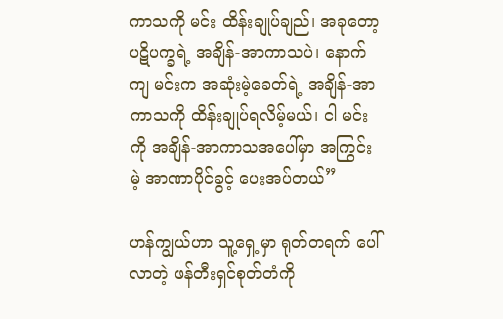ကာသကို မင်း ထိန်းချုပ်ချည်၊ အခုတော့ ပဋိပက္ခရဲ့ အချိန်-အာကာသပဲ၊ နောက်ကျ မင်းက အဆုံးမဲ့ခေတ်ရဲ့ အချိန်-အာကာသကို ထိန်းချုပ်ရလိမ့်မယ်၊ ငါ မင်းကို အချိန်-အာကာသအပေါ်မှာ အကြွင်းမဲ့ အာဏာပိုင်ခွင့် ပေးအပ်တယ်”

ဟန်ကျွယ်ဟာ သူ့ရှေ့မှာ ရုတ်တရက် ပေါ်လာတဲ့ ဖန်တီးရှင်စုတ်တံကို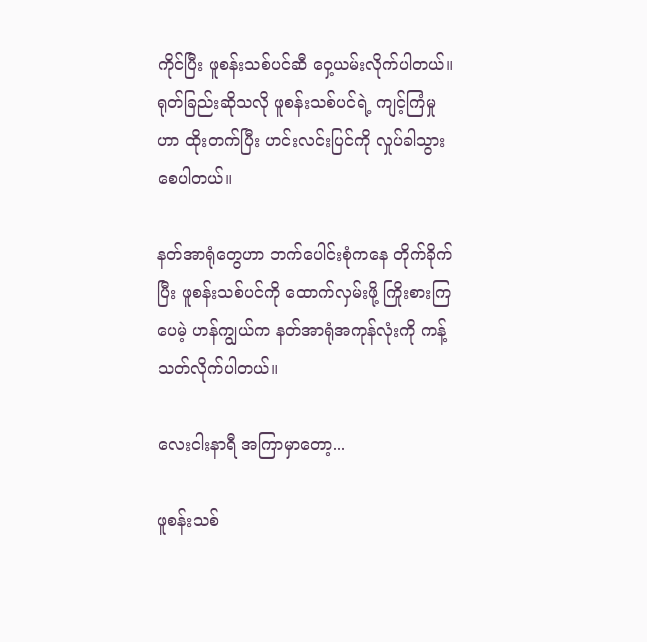ကိုင်ပြီး ဖူစန်းသစ်ပင်ဆီ ဝှေ့ယမ်းလိုက်ပါတယ်။ ရုတ်ခြည်းဆိုသလို ဖူစန်းသစ်ပင်ရဲ့ ကျင့်ကြံမှုဟာ ထိုးတက်ပြီး ဟင်းလင်းပြင်ကို လှုပ်ခါသွားစေပါတယ်။

နတ်အာရုံတွေဟာ ဘက်ပေါင်းစုံကနေ တိုက်ခိုက်ပြီး ဖူစန်းသစ်ပင်ကို ထောက်လှမ်းဖို့ ကြိုးစားကြပေမဲ့ ဟန်ကျွယ်က နတ်အာရုံအကုန်လုံးကို ကန့်သတ်လိုက်ပါတယ်။

လေးငါးနာရီ အကြာမှာတော့...

ဖူစန်းသစ်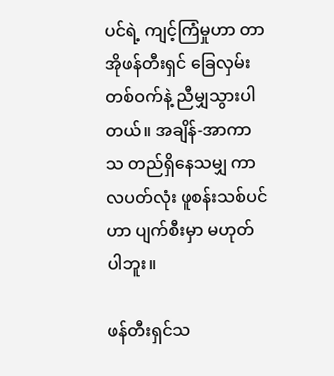ပင်ရဲ့ ကျင့်ကြံမှုဟာ တာအိုဖန်တီးရှင် ခြေလှမ်းတစ်ဝက်နဲ့ ညီမျှသွားပါတယ်။ အချိန်-အာကာသ တည်ရှိနေသမျှ ကာလပတ်လုံး ဖူစန်းသစ်ပင်ဟာ ပျက်စီးမှာ မဟုတ်ပါဘူး။

ဖန်တီးရှင်သ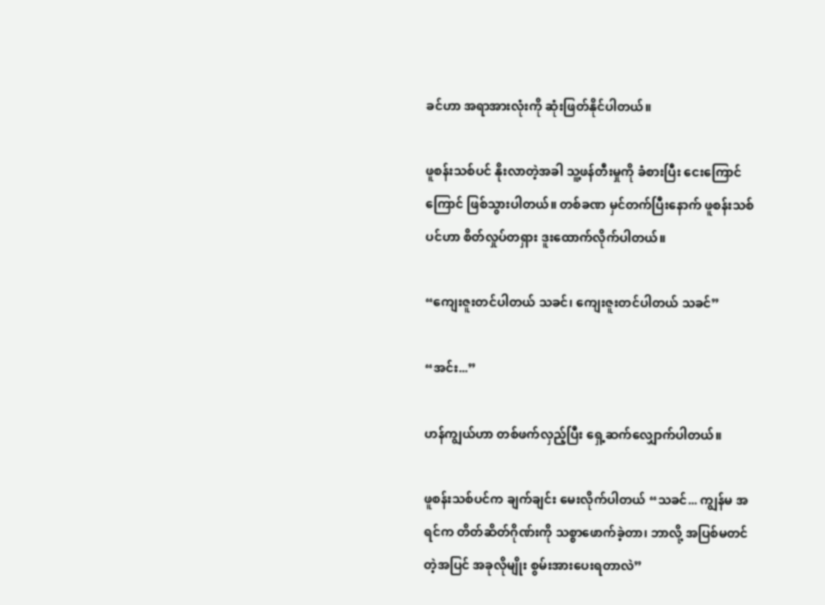ခင်ဟာ အရာအားလုံးကို ဆုံးဖြတ်နိုင်ပါတယ်။

ဖူစန်းသစ်ပင် နိုးလာတဲ့အခါ သူ့ဖန်တီးမှုကို ခံစားပြီး ငေးကြောင်ကြောင် ဖြစ်သွားပါတယ်။ တစ်ခဏ မှင်တက်ပြီးနောက် ဖူစန်းသစ်ပင်ဟာ စိတ်လှုပ်တရှား ဒူးထောက်လိုက်ပါတယ်။

“ကျေးဇူးတင်ပါတယ် သခင်၊ ကျေးဇူးတင်ပါတယ် သခင်”

“အင်း...”

ဟန်ကျွယ်ဟာ တစ်ဖက်လှည့်ပြီး ရှေ့ဆက်လျှောက်ပါတယ်။

ဖူစန်းသစ်ပင်က ချက်ချင်း မေးလိုက်ပါတယ် “သခင်... ကျွန်မ အရင်က တိတ်ဆိတ်ဂိုဏ်းကို သစ္စာဖောက်ခဲ့တာ၊ ဘာလို့ အပြစ်မတင်တဲ့အပြင် အခုလိုမျိုး စွမ်းအားပေးရတာလဲ”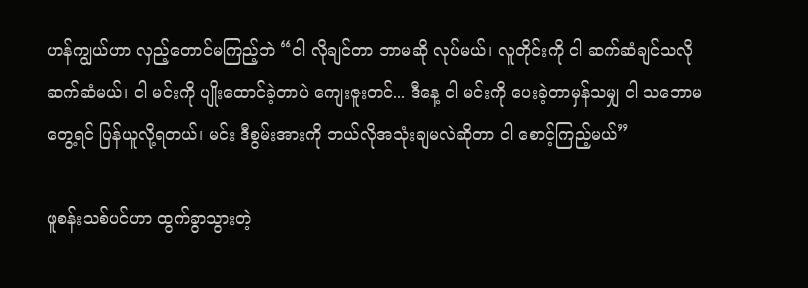ဟန်ကျွယ်ဟာ လှည့်တောင်မကြည့်ဘဲ “ငါ လိုချင်တာ ဘာမဆို လုပ်မယ်၊ လူတိုင်းကို ငါ ဆက်ဆံချင်သလို ဆက်ဆံမယ်၊ ငါ မင်းကို ပျိုးထောင်ခဲ့တာပဲ ကျေးဇူးတင်... ဒီနေ့ ငါ မင်းကို ပေးခဲ့တာမှန်သမျှ ငါ သဘောမတွေ့ရင် ပြန်ယူလို့ရတယ်၊ မင်း ဒီစွမ်းအားကို ဘယ်လိုအသုံးချမလဲဆိုတာ ငါ စောင့်ကြည့်မယ်”

ဖူစန်းသစ်ပင်ဟာ ထွက်ခွာသွားတဲ့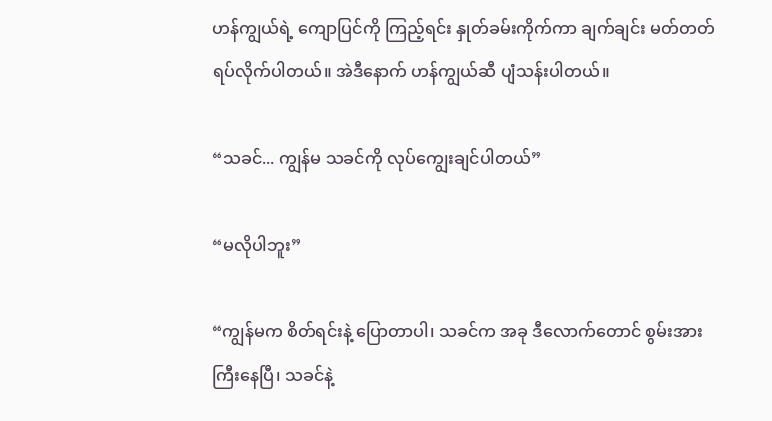ဟန်ကျွယ်ရဲ့ ကျောပြင်ကို ကြည့်ရင်း နှုတ်ခမ်းကိုက်ကာ ချက်ချင်း မတ်တတ်ရပ်လိုက်ပါတယ်။ အဲဒီနောက် ဟန်ကျွယ်ဆီ ပျံသန်းပါတယ်။

“သခင်... ကျွန်မ သခင်ကို လုပ်ကျွေးချင်ပါတယ်”

“မလိုပါဘူး”

“ကျွန်မက စိတ်ရင်းနဲ့ ပြောတာပါ၊ သခင်က အခု ဒီလောက်တောင် စွမ်းအားကြီးနေပြီ၊ သခင်နဲ့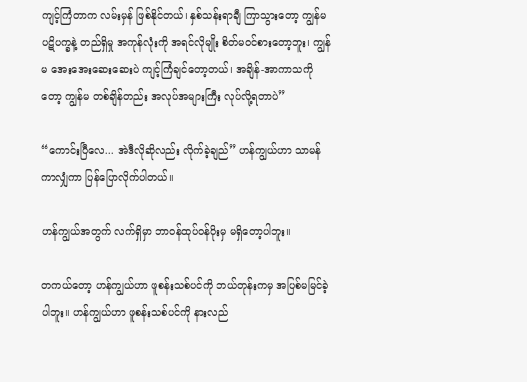ကျင့်ကြံတာက လမ်းမှန် ဖြစ်နိုင်တယ်၊ နှစ်သန်းရာချီ ကြာသွားတော့ ကျွန်မ ပဋိပက္ခနဲ့ တည်ရှိမှု အကုန်လုံးကို အရင်လိုမျိုး စိတ်မဝင်စားတော့ဘူး၊ ကျွန်မ အေးအေးဆေးဆေးပဲ ကျင့်ကြံချင်တော့တယ်၊ အချိန်-အာကာသကိုတော့ ကျွန်မ တစ်ချိန်တည်း အလုပ်အများကြီး လုပ်လို့ရတာပဲ”

“ကောင်းပြီလေ... အဲဒီလိုဆိုလည်း လိုက်ခဲ့ချည်” ဟန်ကျွယ်ဟာ သာမန်ကာလျှံကာ ပြန်ပြောလိုက်ပါတယ်။

ဟန်ကျွယ်အတွက် လက်ရှိမှာ ဘာဝန်ထုပ်ဝန်ပိုးမှ မရှိတော့ပါဘူး။

တကယ်တော့ ဟန်ကျွယ်ဟာ ဖူစန်းသစ်ပင်ကို ဘယ်တုန်းကမှ အပြစ်မမြင်ခဲ့ပါဘူး။ ဟန်ကျွယ်ဟာ ဖူစန်းသစ်ပင်ကို နားလည်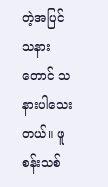တဲ့အပြင် သနားတောင် သနားပါသေးတယ်။ ဖူစန်းသစ်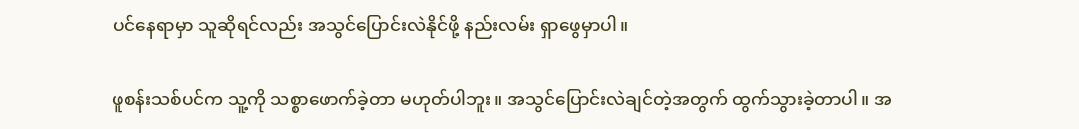ပင်နေရာမှာ သူဆိုရင်လည်း အသွင်ပြောင်းလဲနိုင်ဖို့ နည်းလမ်း ရှာဖွေမှာပါ။

ဖူစန်းသစ်ပင်က သူ့ကို သစ္စာဖောက်ခဲ့တာ မဟုတ်ပါဘူး။ အသွင်ပြောင်းလဲချင်တဲ့အတွက် ထွက်သွားခဲ့တာပါ။ အ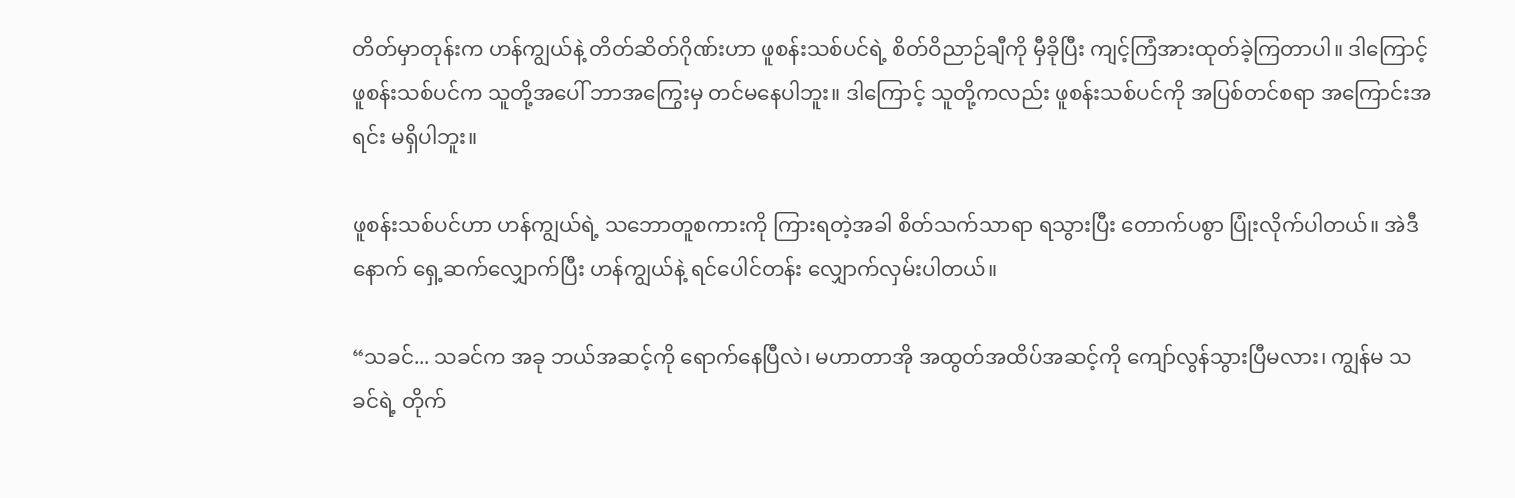တိတ်မှာတုန်းက ဟန်ကျွယ်နဲ့ တိတ်ဆိတ်ဂိုဏ်းဟာ ဖူစန်းသစ်ပင်ရဲ့ စိတ်ဝိညာဉ်ချီကို မှီခိုပြီး ကျင့်ကြံအားထုတ်ခဲ့ကြတာပါ။ ဒါကြောင့် ဖူစန်းသစ်ပင်က သူတို့အပေါ် ဘာအကြွေးမှ တင်မနေပါဘူး။ ဒါကြောင့် သူတို့ကလည်း ဖူစန်းသစ်ပင်ကို အပြစ်တင်စရာ အကြောင်းအရင်း မရှိပါဘူး။

ဖူစန်းသစ်ပင်ဟာ ဟန်ကျွယ်ရဲ့ သဘောတူစကားကို ကြားရတဲ့အခါ စိတ်သက်သာရာ ရသွားပြီး‌ တောက်ပစွာ ပြုံးလိုက်ပါတယ်။ အဲဒီနောက် ရှေ့ဆက်လျှောက်ပြီး ဟန်ကျွယ်နဲ့ ရင်‌ပေါင်တန်း လျှောက်လှမ်းပါတယ်။

“သခင်... သခင်က အခု ဘယ်အဆင့်ကို ရောက်နေပြီလဲ၊ မဟာတာအို အထွတ်အထိပ်အဆင့်ကို ကျော်လွန်သွားပြီမလား၊ ကျွန်မ သခင်ရဲ့ တိုက်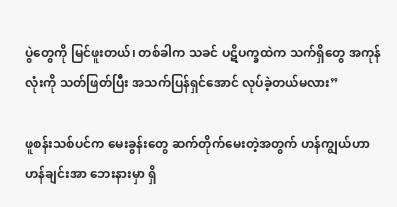ပွဲတွေကို မြင်ဖူးတယ်၊ တစ်ခါက သခင် ပဋိပက္ခထဲက သက်ရှိတွေ အကုန်လုံးကို သတ်ဖြတ်ပြီး အသက်ပြန်ရှင်အောင် လုပ်ခဲ့တယ်မလား”

ဖူစန်းသစ်ပင်က မေးခွန်းတွေ ဆက်တိုက်မေးတဲ့အတွက် ဟန်ကျွယ်ဟာ ဟန်ချင်းအာ ဘေးနားမှာ ရှိ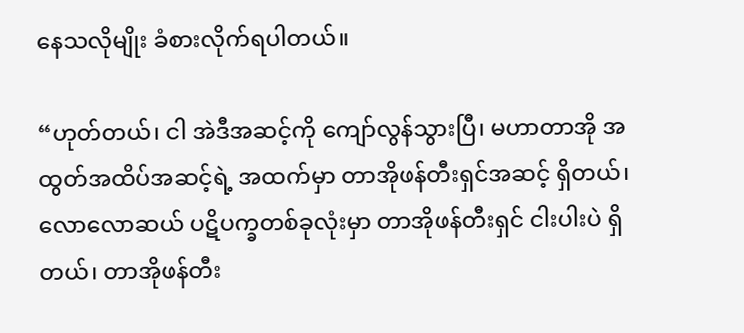နေသလိုမျိုး ခံစားလိုက်ရပါတယ်။

“ဟုတ်တယ်၊ ငါ အဲဒီအဆင့်ကို ကျော်လွန်သွားပြီ၊ မဟာတာအို အထွတ်အထိပ်အဆင့်ရဲ့ အထက်မှာ တာအိုဖန်တီးရှင်အဆင့် ရှိတယ်၊ လောလောဆယ် ပဋိပက္ခတစ်ခုလုံးမှာ တာအိုဖန်တီးရှင် ငါးပါးပဲ ရှိတယ်၊ တာအိုဖန်တီး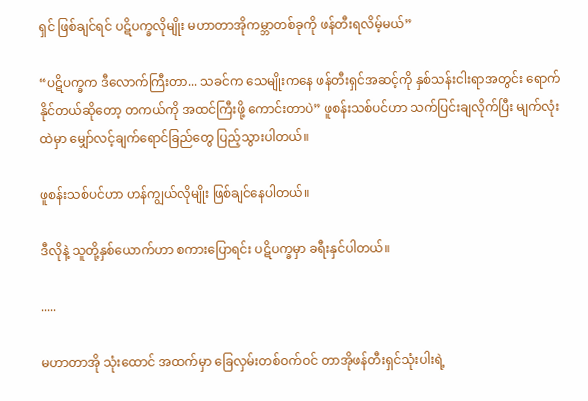ရှင် ဖြစ်ချင်ရင် ပဋိပက္ခလိုမျိုး မဟာတာအိုကမ္ဘာတစ်ခုကို ဖန်တီးရလိမ့်မယ်”

“ပဋိပက္ခက ဒီလောက်ကြီးတာ... သခင်က သေမျိုးကနေ ဖန်တီးရှင်အဆင့်ကို နှစ်သန်းငါးရာအတွင်း ရောက်နိုင်တယ်ဆိုတော့ တကယ်ကို အထင်ကြီးဖို့ ကောင်းတာပဲ” ဖူစန်းသစ်ပင်ဟာ သက်ပြင်းချလိုက်ပြီး မျက်လုံးထဲမှာ မျှော်လင့်ချက်ရောင်ခြည်တွေ ပြည့်သွားပါတယ်။

ဖူစန်းသစ်ပင်ဟာ ဟန်ကျွယ်လိုမျိုး ဖြစ်ချင်နေပါတယ်။

ဒီလိုနဲ့ သူတို့နှစ်ယောက်ဟာ စကားပြောရင်း ပဋိပက္ခမှာ ခရီးနှင်ပါတယ်။

.....

မဟာတာအို သုံးထောင် အထက်မှာ ခြေလှမ်းတစ်ဝက်ဝင် တာအိုဖန်တီးရှင်သုံးပါးရဲ့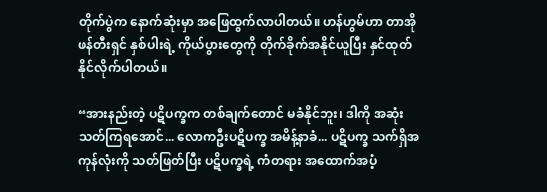တိုက်ပွဲက နောက်ဆုံးမှာ အဖြေထွက်လာပါတယ်။ ဟန်ဟွမ်ဟာ တာအိုဖန်တီးရှင် နှစ်ပါးရဲ့ ကိုယ်ပွားတွေကို တိုက်ခိုက်အနိုင်ယူပြီး နှင်ထုတ်နိုင်လိုက်ပါတယ်။

“အားနည်းတဲ့ ပဋိပက္ခက တစ်ချက်တောင် မခံနိုင်ဘူး၊ ဒါကို အဆုံးသတ်ကြရအောင်... လောကဦးပဋိပက္ခ အမိန့်နာခံ... ပဋိပက္ခ သက်ရှိအကုန်လုံးကို သတ်ဖြတ်ပြီး ပဋိပက္ခရဲ့ ကံတရား အထောက်အပံ့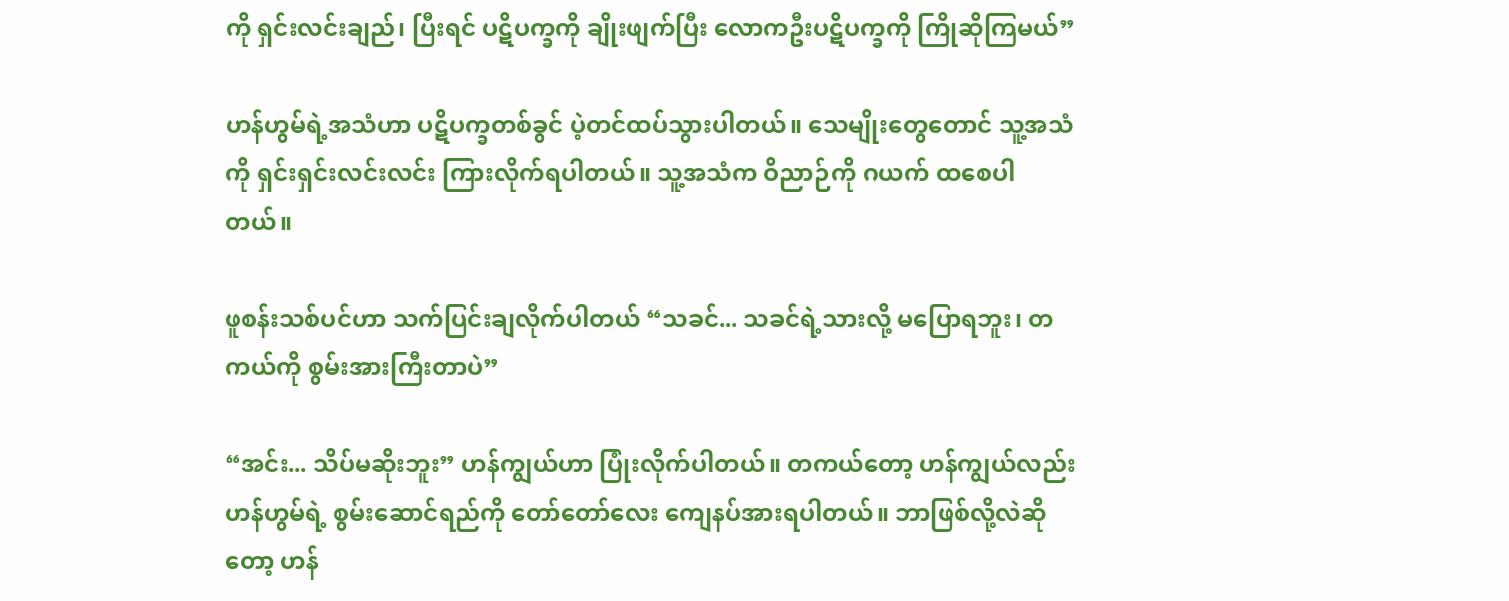ကို ရှင်းလင်းချည်၊ ပြီးရင် ပဋိပက္ခကို ချိုးဖျက်ပြီး လောကဦးပဋိပက္ခကို ကြိုဆိုကြမယ်”

ဟန်ဟွမ်ရဲ့အသံဟာ ပဋိပက္ခတစ်ခွင် ပဲ့တင်ထပ်သွားပါတယ်။ သေမျိုးတွေတောင် သူ့အသံကို ရှင်းရှင်းလင်းလင်း ကြားလိုက်ရပါတယ်။ သူ့အသံက ဝိညာဉ်ကို ဂယက် ထစေပါတယ်။

ဖူစန်းသစ်ပင်ဟာ သက်ပြင်းချလိုက်ပါတယ် “သခင်... သခင်ရဲ့သားလို့ မပြောရဘူး၊ တကယ်ကို စွမ်းအားကြီးတာပဲ”

“အင်း... သိပ်မဆိုးဘူး” ဟန်ကျွယ်ဟာ ပြုံးလိုက်ပါတယ်။ တကယ်တော့ ဟန်ကျွယ်လည်း ဟန်ဟွမ်ရဲ့ စွမ်းဆောင်ရည်ကို တော်တော်လေး ကျေနပ်အားရပါတယ်။ ဘာဖြစ်လို့လဲဆိုတော့ ဟန်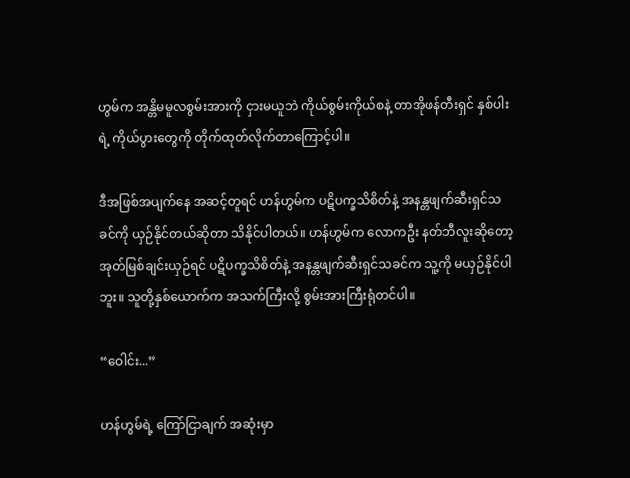ဟွမ်က အန္တိမမူလစွမ်းအားကို ငှားမယူဘဲ ကိုယ်စွမ်းကိုယ်စနဲ့ တာအိုဖန်တီးရှင် နှစ်ပါးရဲ့ ကိုယ်ပွားတွေကို တိုက်ထုတ်လိုက်တာကြောင့်ပါ။

ဒီအဖြစ်အပျက်နေ အဆင့်တူရင် ဟန်ဟွမ်က ပဋိပက္ခသိစိတ်နဲ့ အနန္တဖျက်ဆီးရှင်သခင်ကို ယှဉ်နိုင်တယ်ဆိုတာ သိနိုင်ပါတယ်။ ဟန်ဟွမ်က လောကဦး နတ်ဘီလူးဆိုတော့ အုတ်မြစ်ချင်းယှဉ်ရင် ပဋိပက္ခသိစိတ်နဲ့ အနန္တဖျက်ဆီးရှင်သခင်က သူ့ကို မယှဉ်နိုင်ပါဘူး။ သူတို့နှစ်ယောက်က အသက်ကြီးလို့ စွမ်းအားကြီးရုံတင်ပါ။

“ဝေါင်း...”

ဟန်ဟွမ်ရဲ့ ကြော်ငြာချက် အဆုံးမှာ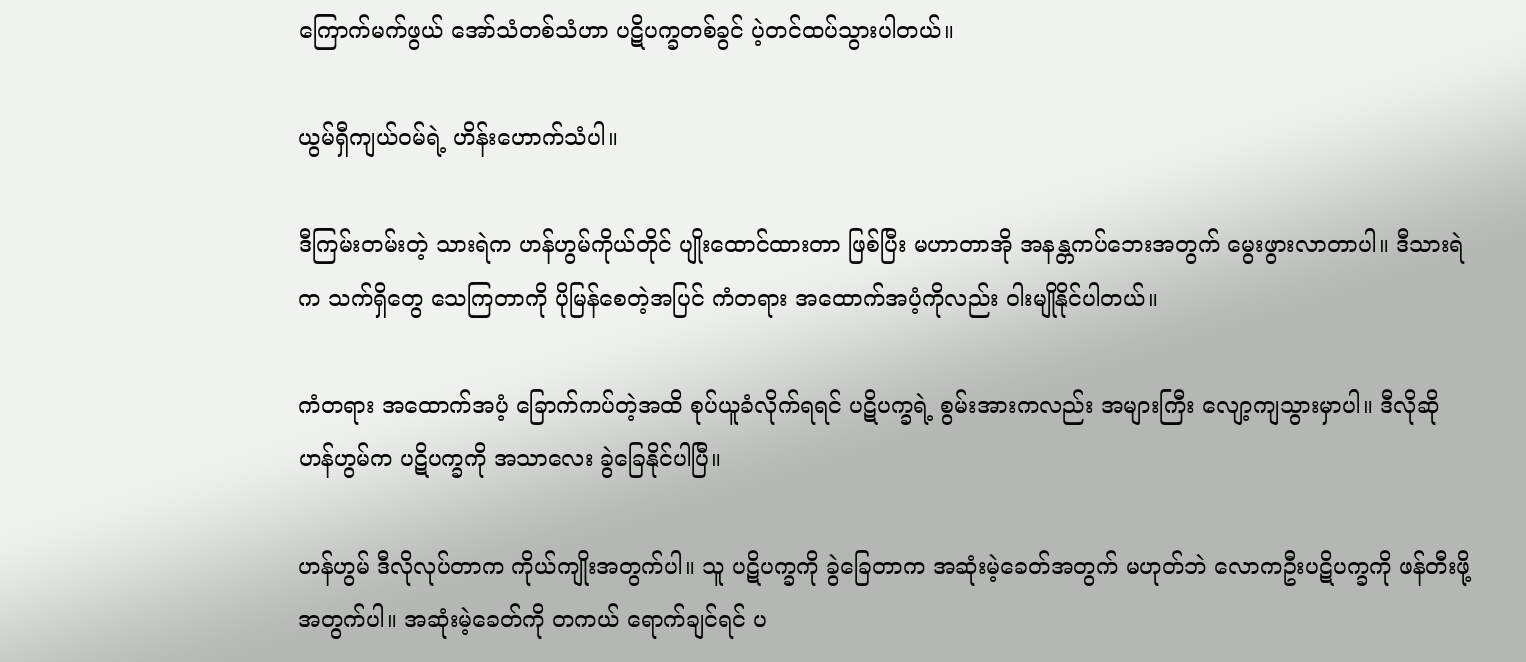ကြောက်မက်ဖွယ် အော်သံတစ်သံဟာ ပဋိပက္ခတစ်ခွင် ပဲ့တင်ထပ်သွားပါတယ်။

ယွမ်ရှီကျယ်ဝမ်ရဲ့ ဟိန်းဟောက်သံပါ။

ဒီကြမ်းတမ်းတဲ့ သားရဲက ဟန်ဟွမ်ကိုယ်တိုင် ပျိုးထောင်ထားတာ ဖြစ်ပြီး မဟာတာအို အနန္တကပ်ဘေးအတွက် မွေးဖွားလာတာပါ။ ဒီသားရဲက သက်ရှိတွေ သေကြတာကို ပိုမြန်စေတဲ့အပြင် ကံတရား အထောက်အပံ့ကိုလည်း ဝါးမျိုနိုင်ပါတယ်။

ကံတရား အထောက်အပံ့ ခြောက်ကပ်တဲ့အထိ စုပ်ယူခံလိုက်ရရင် ပဋိပက္ခရဲ့ စွမ်းအားကလည်း အများကြီး လျော့ကျသွားမှာပါ။ ဒီလိုဆို ဟန်ဟွမ်က ပဋိပက္ခကို အသာလေး ခွဲခြေနိုင်ပါပြီ။

ဟန်ဟွမ် ဒီလိုလုပ်တာက ကိုယ်ကျိုးအတွက်ပါ။ သူ ပဋိပက္ခကို ခွဲခြေတာက အဆုံးမဲ့ခေတ်အတွက် မဟုတ်ဘဲ လောကဦးပဋိပက္ခကို ဖန်တီးဖို့အတွက်ပါ။ အဆုံးမဲ့ခေတ်ကို တကယ် ရောက်ချင်ရင် ပ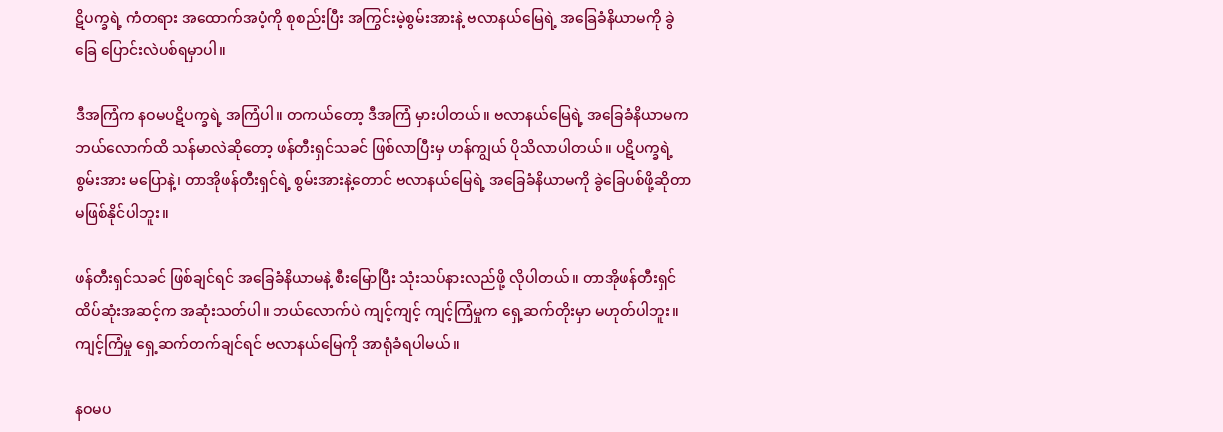ဋိပက္ခရဲ့ ကံတရား အထောက်အပံ့ကို စုစည်းပြီး အကြွင်းမဲ့စွမ်းအားနဲ့ ဗလာနယ်မြေရဲ့ အခြေခံနိယာမကို ခွဲခြေ ပြောင်းလဲပစ်ရမှာပါ။

ဒီအကြံက နဝမပဋိပက္ခရဲ့ အကြံပါ။ တကယ်တော့ ဒီအကြံ မှားပါတယ်။ ဗလာနယ်မြေရဲ့ အခြေခံနိယာမက ဘယ်လောက်ထိ သန်မာလဲဆိုတော့ ဖန်တီးရှင်သခင် ဖြစ်လာပြီးမှ ဟန်ကျွယ် ပိုသိလာပါတယ်။ ပဋိပက္ခရဲ့ စွမ်းအား မပြောနဲ့၊ တာအိုဖန်တီးရှင်ရဲ့ စွမ်းအားနဲ့တောင် ဗလာနယ်မြေရဲ့ အခြေခံနိယာမကို ခွဲခြေပစ်ဖို့ဆိုတာ မဖြစ်နိုင်ပါဘူး။

ဖန်တီးရှင်သခင် ဖြစ်ချင်ရင် အခြေခံနိယာမနဲ့ စီးမြောပြီး သုံးသပ်နားလည်ဖို့ လိုပါတယ်။ တာအိုဖန်တီးရှင် ထိပ်ဆုံးအဆင့်က အဆုံးသတ်ပါ။ ဘယ်လောက်ပဲ ကျင့်ကျင့် ကျင့်ကြံမှုက ရှေ့ဆက်တိုးမှာ မဟုတ်ပါဘူး။ ကျင့်ကြံမှု ရှေ့ဆက်တက်ချင်ရင် ဗလာနယ်မြေကို အာရုံခံရပါမယ်။

နဝမပ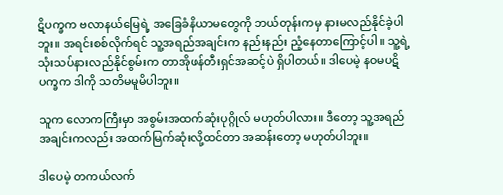ဋိပက္ခက ဗလာနယ်မြေရဲ့ အခြေခံနိယာမတွေကို ဘယ်တုန်းကမှ နားမလည်နိုင်ခဲ့ပါဘူး။ အရင်းစစ်လိုက်ရင် သူ့အရည်အချင်းက နည်းနည်း ညံ့နေတာကြောင့်ပါ။ သူ့ရဲ့ သုံးသပ်နားလည်နိုင်စွမ်းက တာအိုဖန်တီးရှင်အဆင့်ပဲ ရှိပါတယ်။ ဒါပေမဲ့ နဝမပဋိပက္ခက ဒါကို သတိမမူမိပါဘူး။

သူက လောကကြီးမှာ အစွမ်းအထက်ဆုံးပုဂ္ဂိုလ် မဟုတ်ပါလား။ ဒီတော့ သူ့အရည်အချင်းကလည်း အထက်မြက်ဆုံးလို့ထင်တာ အဆန်းတော့ မဟုတ်ပါဘူး။

ဒါပေမဲ့ တကယ်လက်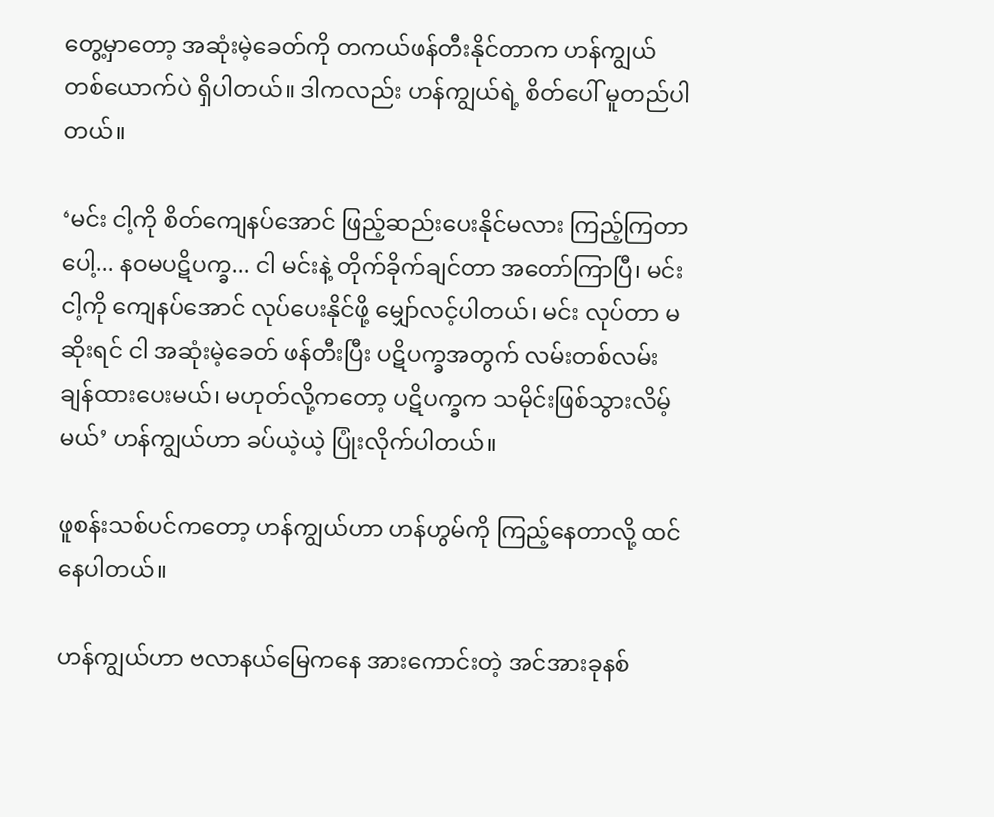တွေ့မှာတော့ အဆုံးမဲ့ခေတ်ကို တကယ်ဖန်တီးနိုင်တာက ဟန်ကျွယ် တစ်ယောက်ပဲ ရှိပါတယ်။ ဒါကလည်း ဟန်ကျွယ်ရဲ့ စိတ်ပေါ် မူတည်ပါတယ်။

‘မင်း ငါ့ကို စိတ်ကျေနပ်အောင် ဖြည့်ဆည်းပေးနိုင်မလား ကြည့်ကြတာပေါ့... နဝမပဋိပက္ခ... ငါ မင်းနဲ့ တိုက်ခိုက်ချင်တာ အတော်ကြာပြီ၊ မင်း ငါ့ကို ကျေနပ်အောင် လုပ်ပေးနိုင်ဖို့ မျှော်လင့်ပါတယ်၊ မင်း လုပ်တာ မဆိုးရင် ငါ အဆုံးမဲ့ခေတ် ဖန်တီးပြီး ပဋိပက္ခအတွက် လမ်းတစ်လမ်း ချန်ထားပေးမယ်၊ မဟုတ်လို့ကတော့ ပဋိပက္ခက သမိုင်းဖြစ်သွားလိမ့်မယ်’ ဟန်ကျွယ်ဟာ ခပ်ယဲ့ယဲ့ ပြုံးလိုက်ပါတယ်။

ဖူစန်းသစ်ပင်ကတော့ ဟန်ကျွယ်ဟာ ဟန်ဟွမ်ကို ကြည့်နေတာလို့ ထင်နေပါတယ်။

ဟန်ကျွယ်ဟာ ဗလာနယ်မြေကနေ အားကောင်းတဲ့ အင်အားခုနစ်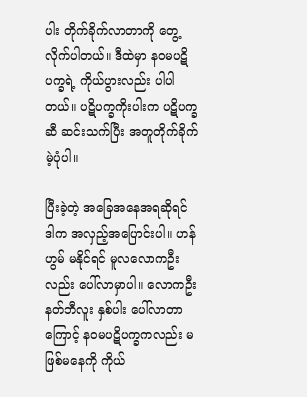ပါး တိုက်ခိုက်လာတာကို တွေ့လိုက်ပါတယ်။ ဒီထဲမှာ နဝမပဋိပက္ခရဲ့ ကိုယ်ပွားလည်း ပါပါတယ်။ ပဋိပက္ခကိုးပါးက ပဋိပက္ခဆီ ဆင်းသက်ပြီး အတူတိုက်ခိုက်မဲ့ပုံပါ။

ပြီးခဲ့တဲ့ အခြေအနေအရဆိုရင် ဒါက အလှည့်အပြောင်းပါ။ ဟန်ဟွမ် မနိုင်ရင် မူလလောကဦးလည်း ပေါ်လာမှာပါ။ လောကဦးနတ်ဘီလူး နှစ်ပါး ပေါ်လာတာကြောင့် နဝမပဋိပက္ခကလည်း မဖြစ်မနေကို ကိုယ်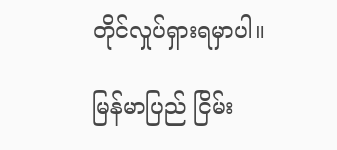တိုင်လှုပ်ရှားရမှာပါ။

မြန်မာပြည် ငြိမ်း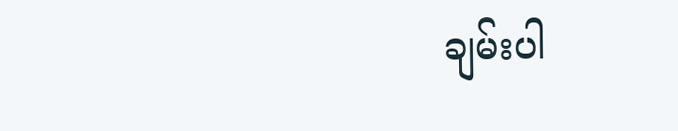ချမ်းပါ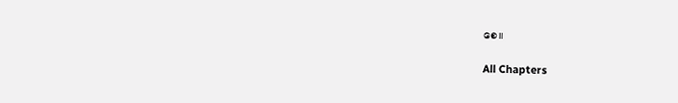စေ။

All Chapters